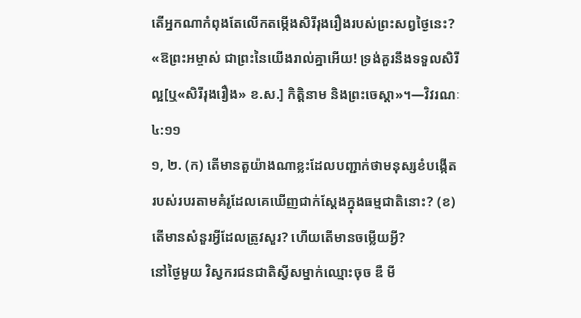តើអ្នកណាកំពុងតែលើកតម្កើងសិរីរុងរឿងរបស់ព្រះសព្វថ្ងៃនេះ?
«ឱព្រះអម្ចាស់ ជាព្រះនៃយើងរាល់គ្នាអើយ! ទ្រង់គួរនឹងទទួលសិរីល្អ[ឬ«សិរីរុងរឿង» ខ.ស.] កិត្ដិនាម និងព្រះចេស្ដា»។—វិវរណៈ ៤:១១
១, ២. (ក) តើមានតួយ៉ាងណាខ្លះដែលបញ្ជាក់ថាមនុស្សខំបង្កើតរបស់របរតាមគំរូដែលគេឃើញជាក់ស្តែងក្នុងធម្មជាតិនោះ? (ខ) តើមានសំនួរអ្វីដែលត្រូវសួរ? ហើយតើមានចម្លើយអ្វី?
នៅថ្ងៃមួយ វិស្វករជនជាតិស្វីសម្នាក់ឈ្មោះចុច ឌឺ មី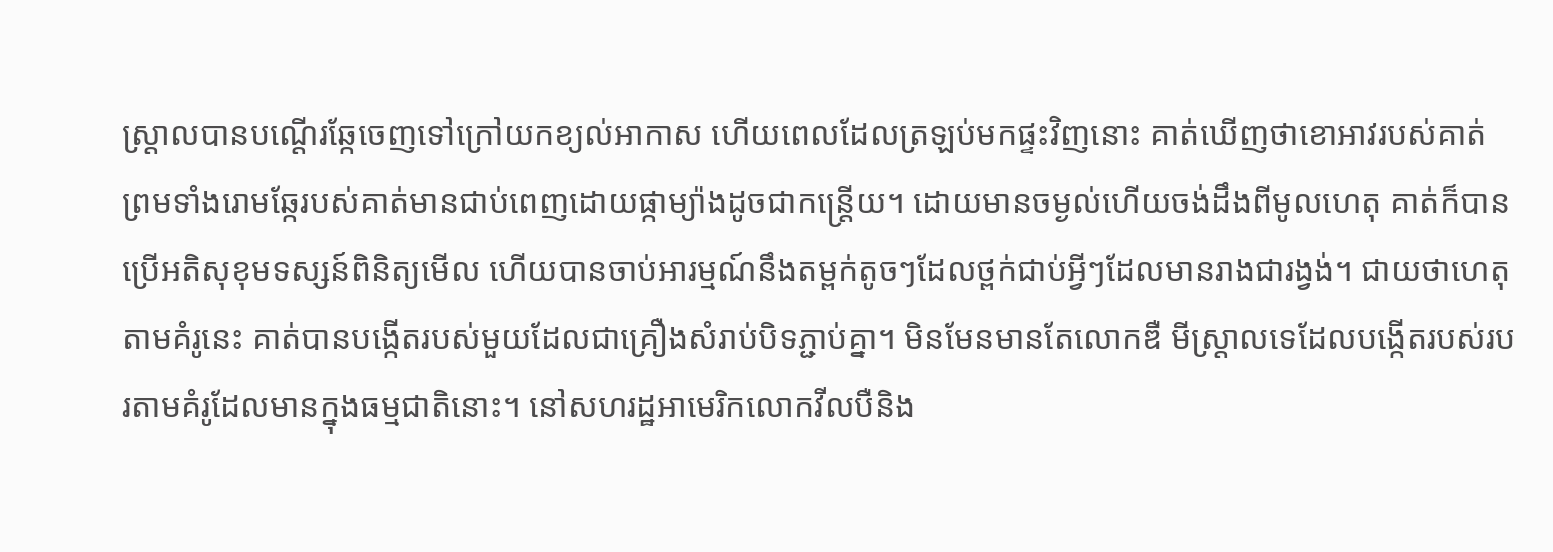ស្ដ្រាលបានបណ្ដើរឆ្កែចេញទៅក្រៅយកខ្យល់អាកាស ហើយពេលដែលត្រឡប់មកផ្ទះវិញនោះ គាត់ឃើញថាខោអាវរបស់គាត់ព្រមទាំងរោមឆ្កែរបស់គាត់មានជាប់ពេញដោយផ្កាម្យ៉ាងដូចជាកន្ត្រើយ។ ដោយមានចម្ងល់ហើយចង់ដឹងពីមូលហេតុ គាត់ក៏បានប្រើអតិសុខុមទស្សន៍ពិនិត្យមើល ហើយបានចាប់អារម្មណ៍នឹងតម្ពក់តូចៗដែលថ្ពក់ជាប់អ្វីៗដែលមានរាងជារង្វង់។ ជាយថាហេតុ តាមគំរូនេះ គាត់បានបង្កើតរបស់មួយដែលជាគ្រឿងសំរាប់បិទភ្ជាប់គ្នា។ មិនមែនមានតែលោកឌឺ មីស្ដ្រាលទេដែលបង្កើតរបស់របរតាមគំរូដែលមានក្នុងធម្មជាតិនោះ។ នៅសហរដ្ឋអាមេរិកលោកវីលបឺនិង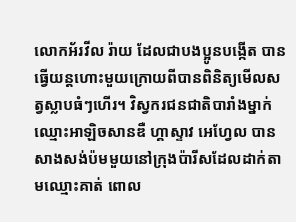លោកអ័រវីល រ៉ាយ ដែលជាបងប្អូនបង្កើត បានធ្វើយន្តហោះមួយក្រោយពីបានពិនិត្យមើលសត្វស្លាបធំៗហើរ។ វិស្វករជនជាតិបារាំងម្នាក់ឈ្មោះអាឡិចសានឌឺ ហ្គាស្ទាវ អេហ្វែល បានសាងសង់ប៉មមួយនៅក្រុងប៉ារីសដែលដាក់តាមឈ្មោះគាត់ ពោល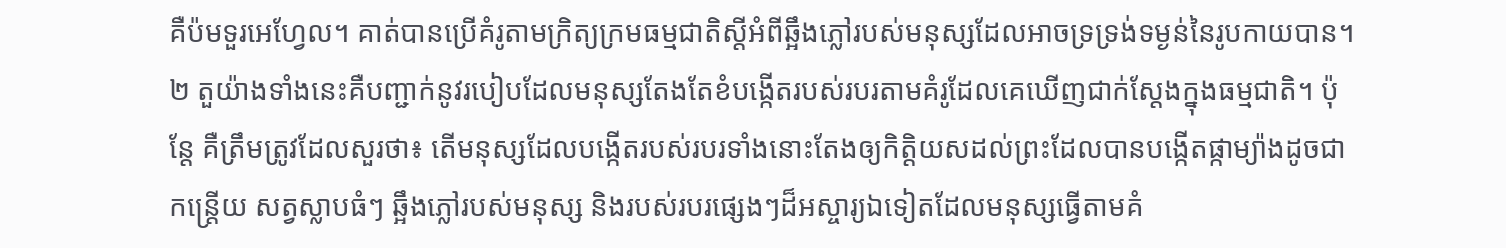គឺប៉មទួរអេហ្វែល។ គាត់បានប្រើគំរូតាមក្រិត្យក្រមធម្មជាតិស្តីអំពីឆ្អឹងភ្លៅរបស់មនុស្សដែលអាចទ្រទ្រង់ទម្ងន់នៃរូបកាយបាន។
២ តួយ៉ាងទាំងនេះគឺបញ្ជាក់នូវរបៀបដែលមនុស្សតែងតែខំបង្កើតរបស់របរតាមគំរូដែលគេឃើញជាក់ស្តែងក្នុងធម្មជាតិ។ ប៉ុន្តែ គឺត្រឹមត្រូវដែលសួរថា៖ តើមនុស្សដែលបង្កើតរបស់របរទាំងនោះតែងឲ្យកិត្ដិយសដល់ព្រះដែលបានបង្កើតផ្កាម្យ៉ាងដូចជាកន្ត្រើយ សត្វស្លាបធំៗ ឆ្អឹងភ្លៅរបស់មនុស្ស និងរបស់របរផ្សេងៗដ៏អស្ចារ្យឯទៀតដែលមនុស្សធ្វើតាមគំ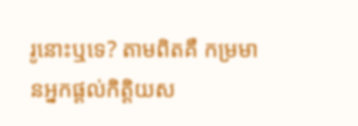រូនោះឬទេ? តាមពិតគឺ កម្រមានអ្នកផ្ដល់កិត្ដិយស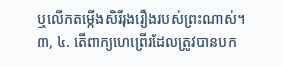ឬលើកតម្កើងសិរីរុងរឿងរបស់ព្រះណាស់។
៣, ៤. តើពាក្យហេព្រើរដែលត្រូវបានបក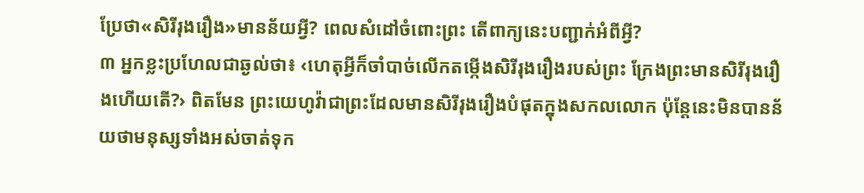ប្រែថា«សិរីរុងរឿង»មានន័យអ្វី? ពេលសំដៅចំពោះព្រះ តើពាក្យនេះបញ្ជាក់អំពីអ្វី?
៣ អ្នកខ្លះប្រហែលជាឆ្ងល់ថា៖ ‹ហេតុអ្វីក៏ចាំបាច់លើកតម្កើងសិរីរុងរឿងរបស់ព្រះ ក្រែងព្រះមានសិរីរុងរឿងហើយតើ?› ពិតមែន ព្រះយេហូវ៉ាជាព្រះដែលមានសិរីរុងរឿងបំផុតក្នុងសកលលោក ប៉ុន្តែនេះមិនបានន័យថាមនុស្សទាំងអស់ចាត់ទុក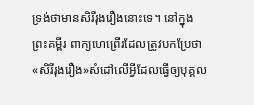ទ្រង់ថាមានសិរីរុងរឿងនោះទេ។ នៅក្នុងព្រះគម្ពីរ ពាក្យហេព្រើរដែលត្រូវបកប្រែថា«សិរីរុងរឿង»សំដៅលើអ្វីដែលធ្វើឲ្យបុគ្គល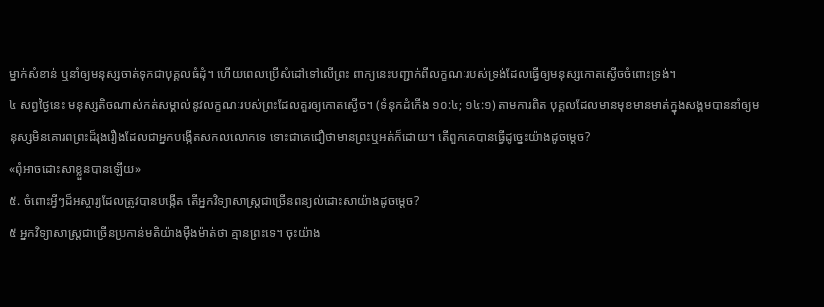ម្នាក់សំខាន់ ឬនាំឲ្យមនុស្សចាត់ទុកជាបុគ្គលធំដុំ។ ហើយពេលប្រើសំដៅទៅលើព្រះ ពាក្យនេះបញ្ជាក់ពីលក្ខណៈរបស់ទ្រង់ដែលធ្វើឲ្យមនុស្សកោតស្ងើចចំពោះទ្រង់។
៤ សព្វថ្ងៃនេះ មនុស្សតិចណាស់កត់សម្គាល់នូវលក្ខណៈរបស់ព្រះដែលគួរឲ្យកោតស្ងើច។ (ទំនុកដំកើង ១០:៤; ១៤:១) តាមការពិត បុគ្គលដែលមានមុខមានមាត់ក្នុងសង្គមបាននាំឲ្យមនុស្សមិនគោរពព្រះដ៏រុងរឿងដែលជាអ្នកបង្កើតសកលលោកទេ ទោះជាគេជឿថាមានព្រះឬអត់ក៏ដោយ។ តើពួកគេបានធ្វើដូច្នេះយ៉ាងដូចម្ដេច?
«ពុំអាចដោះសាខ្លួនបានឡើយ»
៥. ចំពោះអ្វីៗដ៏អស្ចារ្យដែលត្រូវបានបង្កើត តើអ្នកវិទ្យាសាស្ត្រជាច្រើនពន្យល់ដោះសាយ៉ាងដូចម្ដេច?
៥ អ្នកវិទ្យាសាស្ត្រជាច្រើនប្រកាន់មតិយ៉ាងម៉ឺងម៉ាត់ថា គ្មានព្រះទេ។ ចុះយ៉ាង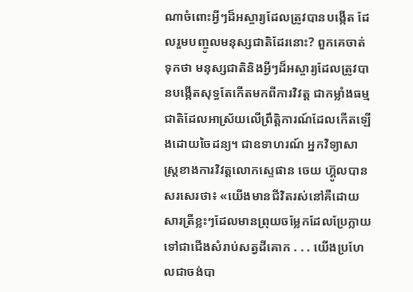ណាចំពោះអ្វីៗដ៏អស្ចារ្យដែលត្រូវបានបង្កើត ដែលរួមបញ្ចូលមនុស្សជាតិដែរនោះ? ពួកគេចាត់ទុកថា មនុស្សជាតិនិងអ្វីៗដ៏អស្ចារ្យដែលត្រូវបានបង្កើតសុទ្ធតែកើតមកពីការវិវត្ត ជាកម្លាំងធម្មជាតិដែលអាស្រ័យលើព្រឹត្ដិការណ៍ដែលកើតឡើងដោយចៃដន្យ។ ជាឧទាហរណ៍ អ្នកវិទ្យាសាស្ត្រខាងការវិវត្តលោកស្ទេផាន ចេយ ហ៊្គូលបានសរសេរថា៖ «យើងមានជីវិតរស់នៅគឺដោយសារត្រីខ្លះៗដែលមានព្រុយចម្លែកដែលប្រែក្លាយទៅជាជើងសំរាប់សត្វដីគោក . . . យើងប្រហែលជាចង់បា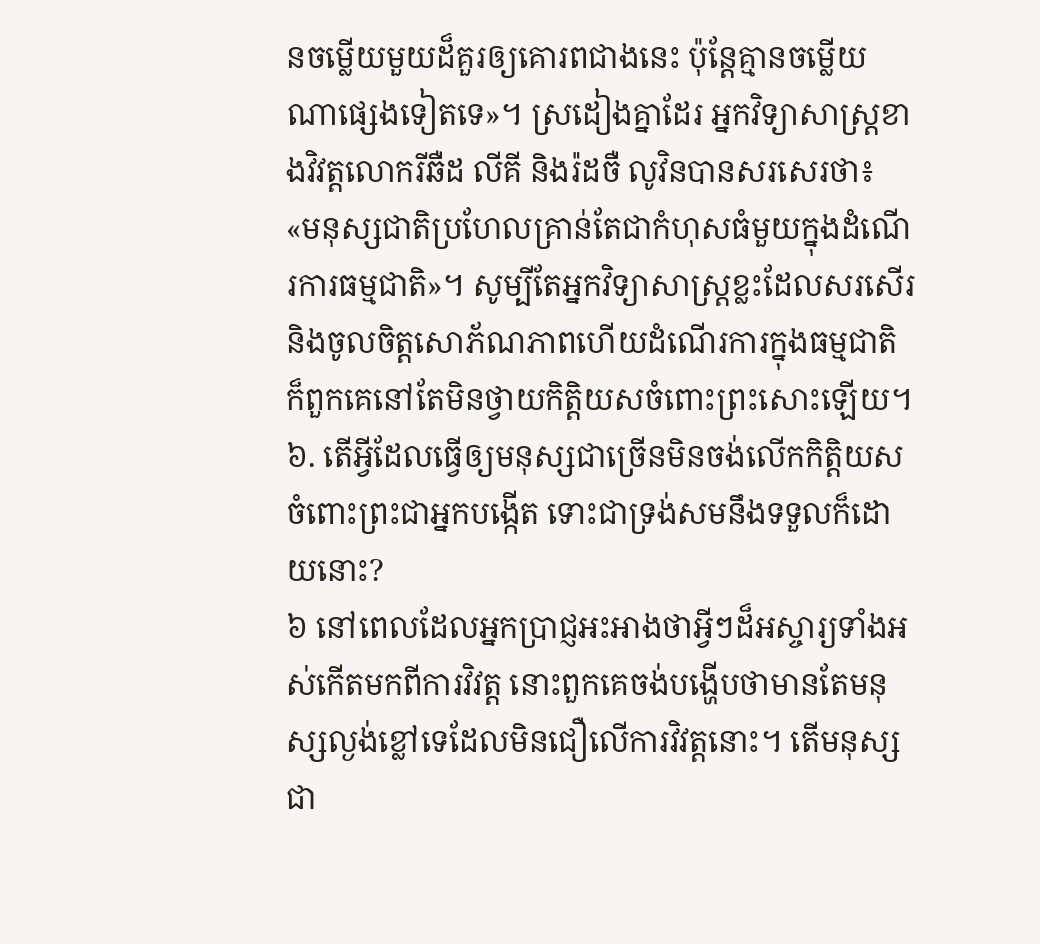នចម្លើយមួយដ៏គួរឲ្យគោរពជាងនេះ ប៉ុន្តែគ្មានចម្លើយណាផ្សេងទៀតទេ»។ ស្រដៀងគ្នាដែរ អ្នកវិទ្យាសាស្ត្រខាងវិវត្តលោករីឆឺដ លីគី និងរ៉ដចឺ លូវិនបានសរសេរថា៖ «មនុស្សជាតិប្រហែលគ្រាន់តែជាកំហុសធំមួយក្នុងដំណើរការធម្មជាតិ»។ សូម្បីតែអ្នកវិទ្យាសាស្ត្រខ្លះដែលសរសើរនិងចូលចិត្តសោភ័ណភាពហើយដំណើរការក្នុងធម្មជាតិ ក៏ពួកគេនៅតែមិនថ្វាយកិត្ដិយសចំពោះព្រះសោះឡើយ។
៦. តើអ្វីដែលធ្វើឲ្យមនុស្សជាច្រើនមិនចង់លើកកិត្ដិយសចំពោះព្រះជាអ្នកបង្កើត ទោះជាទ្រង់សមនឹងទទួលក៏ដោយនោះ?
៦ នៅពេលដែលអ្នកប្រាជ្ញអះអាងថាអ្វីៗដ៏អស្ចារ្យទាំងអស់កើតមកពីការវិវត្ត នោះពួកគេចង់បង្ហើបថាមានតែមនុស្សល្ងង់ខ្លៅទេដែលមិនជឿលើការវិវត្តនោះ។ តើមនុស្សជា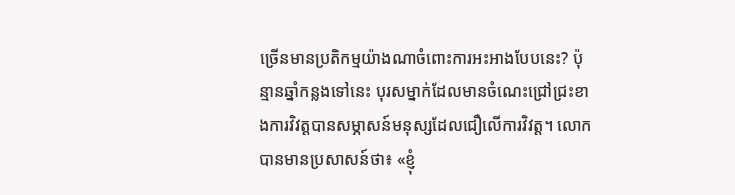ច្រើនមានប្រតិកម្មយ៉ាងណាចំពោះការអះអាងបែបនេះ? ប៉ុន្មានឆ្នាំកន្លងទៅនេះ បុរសម្នាក់ដែលមានចំណេះជ្រៅជ្រះខាងការវិវត្តបានសម្ភាសន៍មនុស្សដែលជឿលើការវិវត្ត។ លោកបានមានប្រសាសន៍ថា៖ «ខ្ញុំ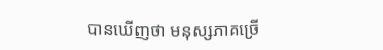បានឃើញថា មនុស្សភាគច្រើ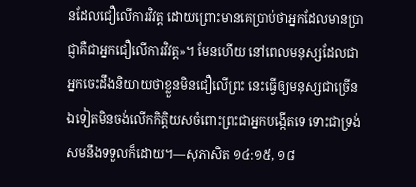នដែលជឿលើការវិវត្ត ដោយព្រោះមានគេប្រាប់ថាអ្នកដែលមានប្រាជ្ញាគឺជាអ្នកជឿលើការវិវត្ត»។ មែនហើយ នៅពេលមនុស្សដែលជាអ្នកចេះដឹងនិយាយថាខ្លួនមិនជឿលើព្រះ នេះធ្វើឲ្យមនុស្សជាច្រើនឯទៀតមិនចង់លើកកិត្ដិយសចំពោះព្រះជាអ្នកបង្កើតទេ ទោះជាទ្រង់សមនឹងទទួលក៏ដោយ។—សុភាសិត ១៤:១៥, ១៨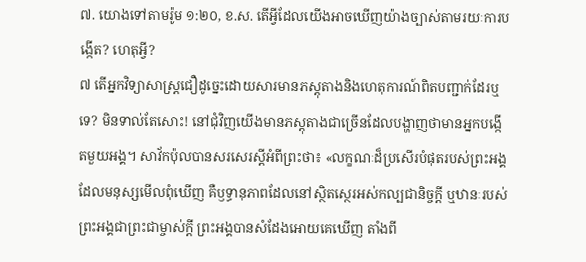៧. យោងទៅតាមរ៉ូម ១:២០, ខ.ស. តើអ្វីដែលយើងអាចឃើញយ៉ាងច្បាស់តាមរយៈការបង្កើត? ហេតុអ្វី?
៧ តើអ្នកវិទ្យាសាស្ត្រជឿដូច្នេះដោយសារមានភស្តុតាងនិងហេតុការណ៍ពិតបញ្ជាក់ដែរឬទេ? មិនទាល់តែសោះ! នៅជុំវិញយើងមានភស្តុតាងជាច្រើនដែលបង្ហាញថាមានអ្នកបង្កើតមួយអង្គ។ សាវ័កប៉ុលបានសរសេរស្តីអំពីព្រះថា៖ «លក្ខណៈដ៏ប្រសើរបំផុតរបស់ព្រះអង្គ ដែលមនុស្សមើលពុំឃើញ គឺឫទ្ធានុភាពដែលនៅស្ថិតស្ថេរអស់កល្បជានិច្ចក្ដី ឬឋានៈរបស់ព្រះអង្គជាព្រះជាម្ចាស់ក្ដី ព្រះអង្គបានសំដែងអោយគេឃើញ តាំងពី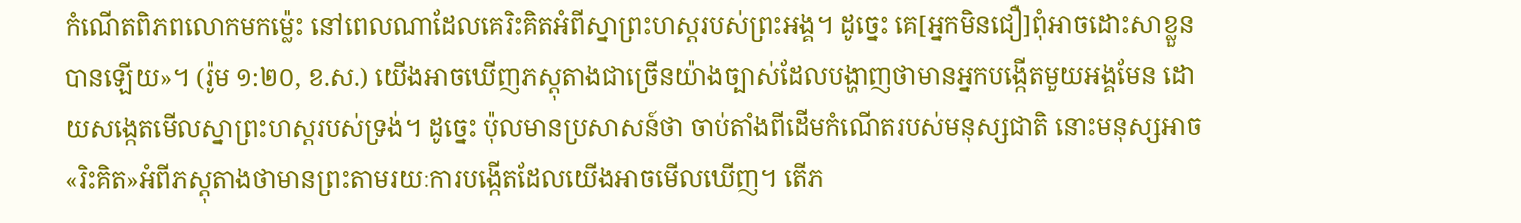កំណើតពិភពលោកមកម្ល៉េះ នៅពេលណាដែលគេរិះគិតអំពីស្នាព្រះហស្តរបស់ព្រះអង្គ។ ដូច្នេះ គេ[អ្នកមិនជឿ]ពុំអាចដោះសាខ្លួនបានឡើយ»។ (រ៉ូម ១:២០, ខ.ស.) យើងអាចឃើញភស្តុតាងជាច្រើនយ៉ាងច្បាស់ដែលបង្ហាញថាមានអ្នកបង្កើតមួយអង្គមែន ដោយសង្កេតមើលស្នាព្រះហស្តរបស់ទ្រង់។ ដូច្នេះ ប៉ុលមានប្រសាសន៍ថា ចាប់តាំងពីដើមកំណើតរបស់មនុស្សជាតិ នោះមនុស្សអាច«រិះគិត»អំពីភស្តុតាងថាមានព្រះតាមរយៈការបង្កើតដែលយើងអាចមើលឃើញ។ តើភ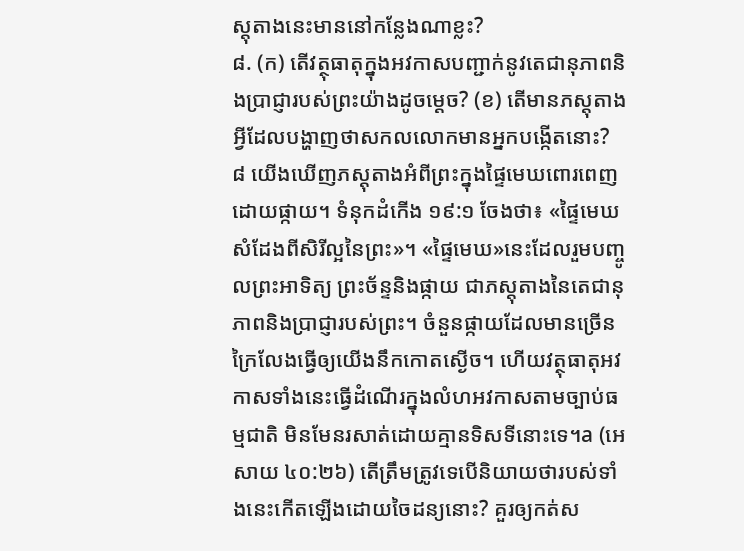ស្តុតាងនេះមាននៅកន្លែងណាខ្លះ?
៨. (ក) តើវត្ថុធាតុក្នុងអវកាសបញ្ជាក់នូវតេជានុភាពនិងប្រាជ្ញារបស់ព្រះយ៉ាងដូចម្ដេច? (ខ) តើមានភស្តុតាងអ្វីដែលបង្ហាញថាសកលលោកមានអ្នកបង្កើតនោះ?
៨ យើងឃើញភស្តុតាងអំពីព្រះក្នុងផ្ទៃមេឃពោរពេញដោយផ្កាយ។ ទំនុកដំកើង ១៩:១ ចែងថា៖ «ផ្ទៃមេឃសំដែងពីសិរីល្អនៃព្រះ»។ «ផ្ទៃមេឃ»នេះដែលរួមបញ្ចូលព្រះអាទិត្យ ព្រះច័ន្ទនិងផ្កាយ ជាភស្តុតាងនៃតេជានុភាពនិងប្រាជ្ញារបស់ព្រះ។ ចំនួនផ្កាយដែលមានច្រើនក្រៃលែងធ្វើឲ្យយើងនឹកកោតស្ងើច។ ហើយវត្ថុធាតុអវកាសទាំងនេះធ្វើដំណើរក្នុងលំហអវកាសតាមច្បាប់ធម្មជាតិ មិនមែនរសាត់ដោយគ្មានទិសទីនោះទេ។a (អេសាយ ៤០:២៦) តើត្រឹមត្រូវទេបើនិយាយថារបស់ទាំងនេះកើតឡើងដោយចៃដន្យនោះ? គួរឲ្យកត់ស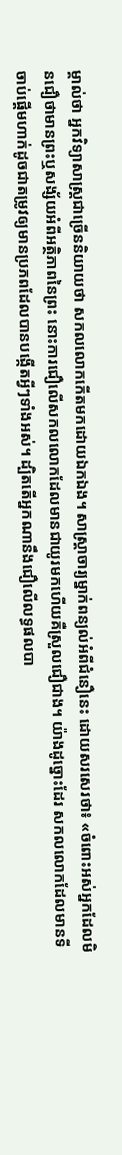ម្គាល់ថា អ្នកវិទ្យាសាស្ត្រជាច្រើននិយាយថា សកលលោកកើតមកដោយឯកឯង។ សាស្ដ្រាចារ្យម្នាក់ពន្យល់អំពីជំនឿនេះ ដោយសរសេរថា៖ «ចំពោះអស់អ្នកដែលមិនជឿថាមានព្រះឬសង្ស័យអំពីអត្ថិភាពនៃព្រះ នោះការជឿលើសកលលោកដែលមានជាយូរមកហើយគឺស្រួលជឿជាង។ យ៉ាងដូច្នោះដែរ សកលលោកដែលមានទីចាប់ផ្ដើមហាក់ដូចជាតម្រូវឲ្យមានប្រភពដែលបានបង្កើតអ្វីៗទាំងអស់។ ដ្បិតតើអ្នកណានឹងជឿលើលទ្ធផលបា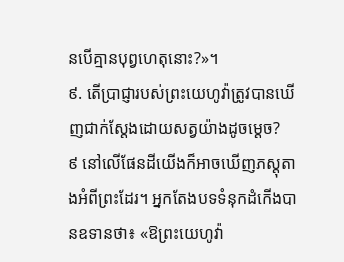នបើគ្មានបុព្វហេតុនោះ?»។
៩. តើប្រាជ្ញារបស់ព្រះយេហូវ៉ាត្រូវបានឃើញជាក់ស្តែងដោយសត្វយ៉ាងដូចម្ដេច?
៩ នៅលើផែនដីយើងក៏អាចឃើញភស្តុតាងអំពីព្រះដែរ។ អ្នកតែងបទទំនុកដំកើងបានឧទានថា៖ «ឱព្រះយេហូវ៉ា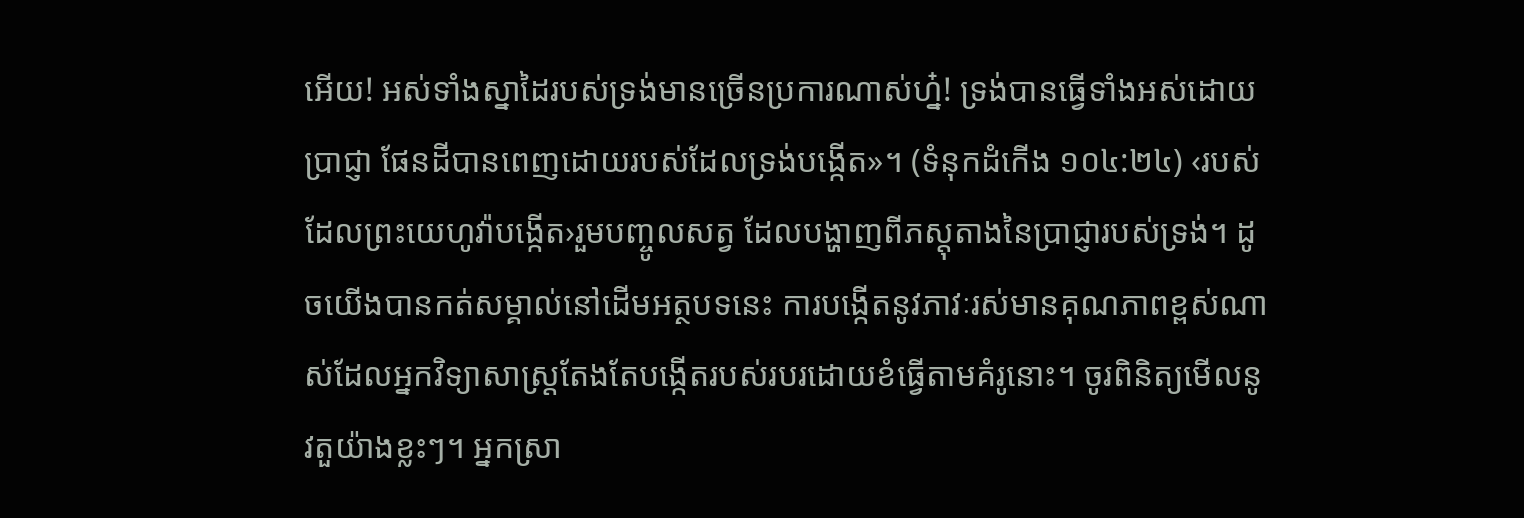អើយ! អស់ទាំងស្នាដៃរបស់ទ្រង់មានច្រើនប្រការណាស់ហ្ន៎! ទ្រង់បានធ្វើទាំងអស់ដោយប្រាជ្ញា ផែនដីបានពេញដោយរបស់ដែលទ្រង់បង្កើត»។ (ទំនុកដំកើង ១០៤:២៤) ‹របស់ដែលព្រះយេហូវ៉ាបង្កើត›រួមបញ្ចូលសត្វ ដែលបង្ហាញពីភស្តុតាងនៃប្រាជ្ញារបស់ទ្រង់។ ដូចយើងបានកត់សម្គាល់នៅដើមអត្ថបទនេះ ការបង្កើតនូវភាវៈរស់មានគុណភាពខ្ពស់ណាស់ដែលអ្នកវិទ្យាសាស្ត្រតែងតែបង្កើតរបស់របរដោយខំធ្វើតាមគំរូនោះ។ ចូរពិនិត្យមើលនូវតួយ៉ាងខ្លះៗ។ អ្នកស្រា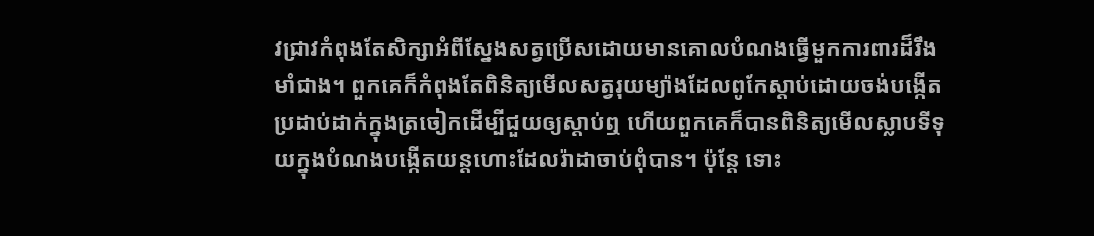វជ្រាវកំពុងតែសិក្សាអំពីស្នែងសត្វប្រើសដោយមានគោលបំណងធ្វើមួកការពារដ៏រឹងមាំជាង។ ពួកគេក៏កំពុងតែពិនិត្យមើលសត្វរុយម្យ៉ាងដែលពូកែស្ដាប់ដោយចង់បង្កើតប្រដាប់ដាក់ក្នុងត្រចៀកដើម្បីជួយឲ្យស្ដាប់ឮ ហើយពួកគេក៏បានពិនិត្យមើលស្លាបទីទុយក្នុងបំណងបង្កើតយន្តហោះដែលរ៉ាដាចាប់ពុំបាន។ ប៉ុន្តែ ទោះ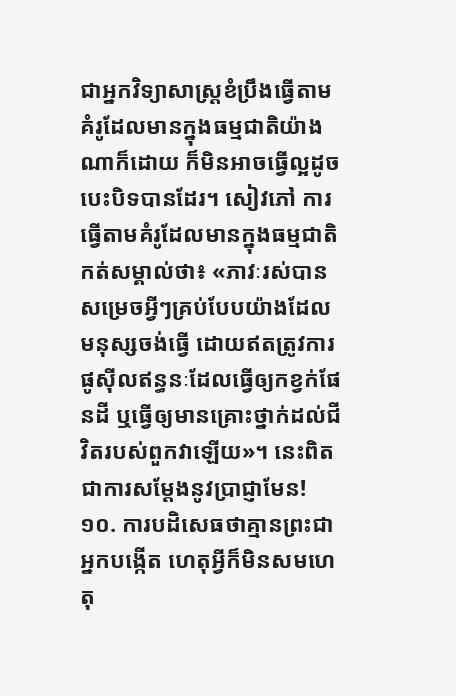ជាអ្នកវិទ្យាសាស្ត្រខំប្រឹងធ្វើតាមគំរូដែលមានក្នុងធម្មជាតិយ៉ាងណាក៏ដោយ ក៏មិនអាចធ្វើល្អដូចបេះបិទបានដែរ។ សៀវភៅ ការធ្វើតាមគំរូដែលមានក្នុងធម្មជាតិ កត់សម្គាល់ថា៖ «ភាវៈរស់បានសម្រេចអ្វីៗគ្រប់បែបយ៉ាងដែលមនុស្សចង់ធ្វើ ដោយឥតត្រូវការផូស៊ីលឥន្ធនៈដែលធ្វើឲ្យកខ្វក់ផែនដី ឬធ្វើឲ្យមានគ្រោះថ្នាក់ដល់ជីវិតរបស់ពួកវាឡើយ»។ នេះពិតជាការសម្ដែងនូវប្រាជ្ញាមែន!
១០. ការបដិសេធថាគ្មានព្រះជាអ្នកបង្កើត ហេតុអ្វីក៏មិនសមហេតុ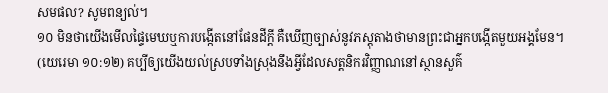សមផល? សូមពន្យល់។
១០ មិនថាយើងមើលផ្ទៃមេឃឬការបង្កើតនៅផែនដីក្ដី គឺឃើញច្បាស់នូវភស្តុតាងថាមានព្រះជាអ្នកបង្កើតមួយអង្គមែន។ (យេរេមា ១០:១២) គប្បីឲ្យយើងយល់ស្របទាំងស្រុងនឹងអ្វីដែលសត្តនិករវិញ្ញាណនៅស្ថានសួគ៌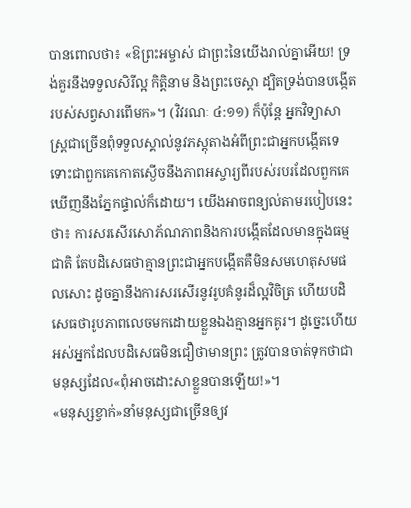បានពោលថា៖ «ឱព្រះអម្ចាស់ ជាព្រះនៃយើងរាល់គ្នាអើយ! ទ្រង់គួរនឹងទទួលសិរីល្អ កិត្ដិនាម និងព្រះចេស្ដា ដ្បិតទ្រង់បានបង្កើតរបស់សព្វសារពើមក»។ (វិវរណៈ ៤:១១) ក៏ប៉ុន្តែ អ្នកវិទ្យាសាស្ត្រជាច្រើនពុំទទួលស្គាល់នូវភស្តុតាងអំពីព្រះជាអ្នកបង្កើតទេ ទោះជាពួកគេកោតស្ងើចនឹងភាពអស្ចារ្យពីរបស់របរដែលពួកគេឃើញនឹងភ្នែកផ្ទាល់ក៏ដោយ។ យើងអាចពន្យល់តាមរបៀបនេះថា៖ ការសរសើរសោភ័ណភាពនិងការបង្កើតដែលមានក្នុងធម្មជាតិ តែបដិសេធថាគ្មានព្រះជាអ្នកបង្កើតគឺមិនសមហេតុសមផលសោះ ដូចគ្នានឹងការសរសើរនូវរូបគំនូរដ៏ល្អវិចិត្រ ហើយបដិសេធថារូបភាពលេចមកដោយខ្លួនឯងគ្មានអ្នកគូរ។ ដូច្នេះហើយ អស់អ្នកដែលបដិសេធមិនជឿថាមានព្រះ ត្រូវបានចាត់ទុកថាជាមនុស្សដែល«ពុំអាចដោះសាខ្លួនបានឡើយ!»។
«មនុស្សខ្វាក់»នាំមនុស្សជាច្រើនឲ្យវ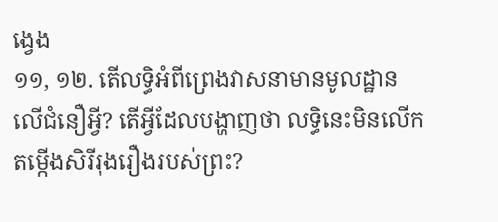ង្វេង
១១, ១២. តើលទ្ធិអំពីព្រេងវាសនាមានមូលដ្ឋានលើជំនឿអ្វី? តើអ្វីដែលបង្ហាញថា លទ្ធិនេះមិនលើកតម្កើងសិរីរុងរឿងរបស់ព្រះ?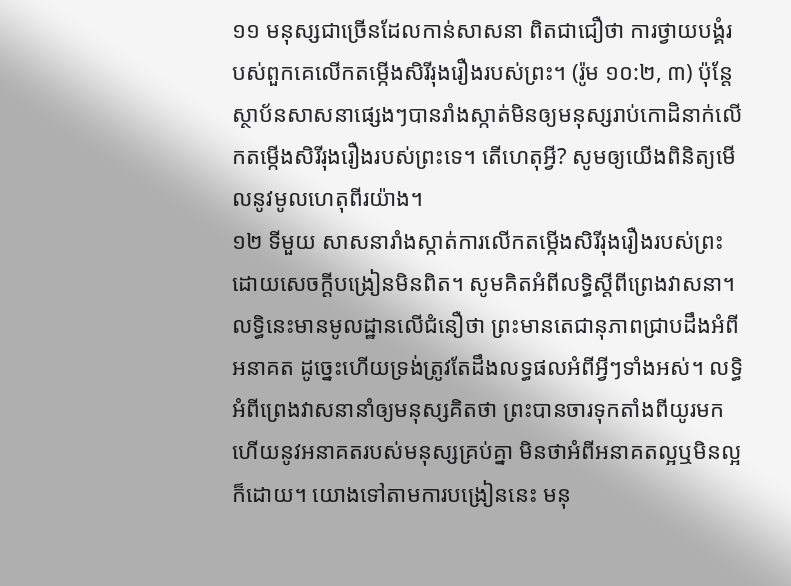១១ មនុស្សជាច្រើនដែលកាន់សាសនា ពិតជាជឿថា ការថ្វាយបង្គំរបស់ពួកគេលើកតម្កើងសិរីរុងរឿងរបស់ព្រះ។ (រ៉ូម ១០:២, ៣) ប៉ុន្តែ ស្ថាប័នសាសនាផ្សេងៗបានរាំងស្កាត់មិនឲ្យមនុស្សរាប់កោដិនាក់លើកតម្កើងសិរីរុងរឿងរបស់ព្រះទេ។ តើហេតុអ្វី? សូមឲ្យយើងពិនិត្យមើលនូវមូលហេតុពីរយ៉ាង។
១២ ទីមួយ សាសនារាំងស្កាត់ការលើកតម្កើងសិរីរុងរឿងរបស់ព្រះដោយសេចក្ដីបង្រៀនមិនពិត។ សូមគិតអំពីលទ្ធិស្តីពីព្រេងវាសនា។ លទ្ធិនេះមានមូលដ្ឋានលើជំនឿថា ព្រះមានតេជានុភាពជ្រាបដឹងអំពីអនាគត ដូច្នេះហើយទ្រង់ត្រូវតែដឹងលទ្ធផលអំពីអ្វីៗទាំងអស់។ លទ្ធិអំពីព្រេងវាសនានាំឲ្យមនុស្សគិតថា ព្រះបានចារទុកតាំងពីយូរមកហើយនូវអនាគតរបស់មនុស្សគ្រប់គ្នា មិនថាអំពីអនាគតល្អឬមិនល្អក៏ដោយ។ យោងទៅតាមការបង្រៀននេះ មនុ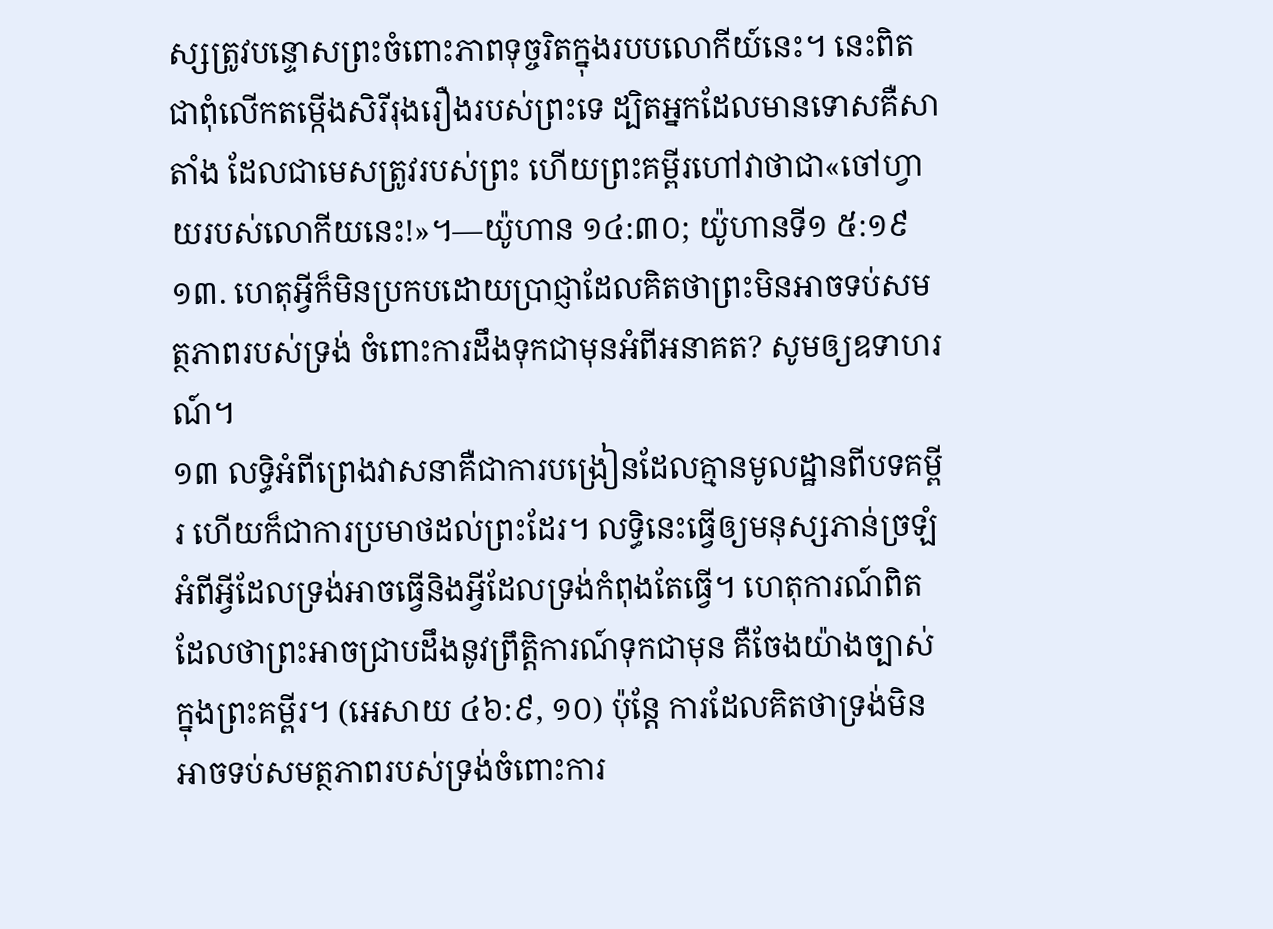ស្សត្រូវបន្ទោសព្រះចំពោះភាពទុច្ចរិតក្នុងរបបលោកីយ៍នេះ។ នេះពិតជាពុំលើកតម្កើងសិរីរុងរឿងរបស់ព្រះទេ ដ្បិតអ្នកដែលមានទោសគឺសាតាំង ដែលជាមេសត្រូវរបស់ព្រះ ហើយព្រះគម្ពីរហៅវាថាជា«ចៅហ្វាយរបស់លោកីយនេះ!»។—យ៉ូហាន ១៤:៣០; យ៉ូហានទី១ ៥:១៩
១៣. ហេតុអ្វីក៏មិនប្រកបដោយប្រាជ្ញាដែលគិតថាព្រះមិនអាចទប់សមត្ថភាពរបស់ទ្រង់ ចំពោះការដឹងទុកជាមុនអំពីអនាគត? សូមឲ្យឧទាហរណ៍។
១៣ លទ្ធិអំពីព្រេងវាសនាគឺជាការបង្រៀនដែលគ្មានមូលដ្ឋានពីបទគម្ពីរ ហើយក៏ជាការប្រមាថដល់ព្រះដែរ។ លទ្ធិនេះធ្វើឲ្យមនុស្សភាន់ច្រឡំអំពីអ្វីដែលទ្រង់អាចធ្វើនិងអ្វីដែលទ្រង់កំពុងតែធ្វើ។ ហេតុការណ៍ពិតដែលថាព្រះអាចជ្រាបដឹងនូវព្រឹត្ដិការណ៍ទុកជាមុន គឺចែងយ៉ាងច្បាស់ក្នុងព្រះគម្ពីរ។ (អេសាយ ៤៦:៩, ១០) ប៉ុន្តែ ការដែលគិតថាទ្រង់មិនអាចទប់សមត្ថភាពរបស់ទ្រង់ចំពោះការ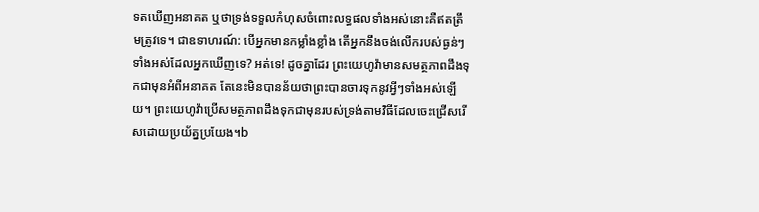ទតឃើញអនាគត ឬថាទ្រង់ទទួលកំហុសចំពោះលទ្ធផលទាំងអស់នោះគឺឥតត្រឹមត្រូវទេ។ ជាឧទាហរណ៍: បើអ្នកមានកម្លាំងខ្លាំង តើអ្នកនឹងចង់លើករបស់ធ្ងន់ៗទាំងអស់ដែលអ្នកឃើញទេ? អត់ទេ! ដូចគ្នាដែរ ព្រះយេហូវ៉ាមានសមត្ថភាពដឹងទុកជាមុនអំពីអនាគត តែនេះមិនបានន័យថាព្រះបានចារទុកនូវអ្វីៗទាំងអស់ឡើយ។ ព្រះយេហូវ៉ាប្រើសមត្ថភាពដឹងទុកជាមុនរបស់ទ្រង់តាមវិធីដែលចេះជ្រើសរើសដោយប្រយ័ត្នប្រយែង។b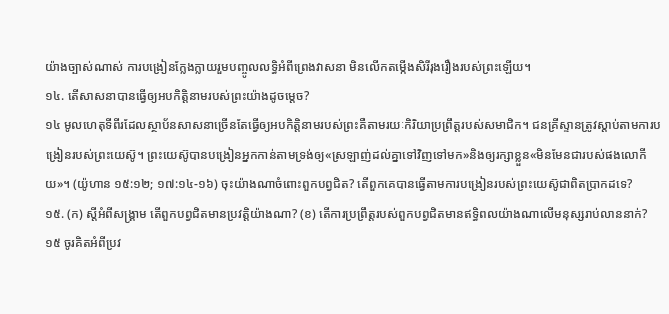យ៉ាងច្បាស់ណាស់ ការបង្រៀនក្លែងក្លាយរួមបញ្ចូលលទ្ធិអំពីព្រេងវាសនា មិនលើកតម្កើងសិរីរុងរឿងរបស់ព្រះឡើយ។
១៤. តើសាសនាបានធ្វើឲ្យអបកិត្ដិនាមរបស់ព្រះយ៉ាងដូចម្ដេច?
១៤ មូលហេតុទីពីរដែលស្ថាប័នសាសនាច្រើនតែធ្វើឲ្យអបកិត្ដិនាមរបស់ព្រះគឺតាមរយៈកិរិយាប្រព្រឹត្តរបស់សមាជិក។ ជនគ្រីស្ទានត្រូវស្ដាប់តាមការបង្រៀនរបស់ព្រះយេស៊ូ។ ព្រះយេស៊ូបានបង្រៀនអ្នកកាន់តាមទ្រង់ឲ្យ«ស្រឡាញ់ដល់គ្នាទៅវិញទៅមក»និងឲ្យរក្សាខ្លួន«មិនមែនជារបស់ផងលោកីយ»។ (យ៉ូហាន ១៥:១២; ១៧:១៤-១៦) ចុះយ៉ាងណាចំពោះពួកបព្វជិត? តើពួកគេបានធ្វើតាមការបង្រៀនរបស់ព្រះយេស៊ូជាពិតប្រាកដទេ?
១៥. (ក) ស្តីអំពីសង្គ្រាម តើពួកបព្វជិតមានប្រវត្ដិយ៉ាងណា? (ខ) តើការប្រព្រឹត្តរបស់ពួកបព្វជិតមានឥទ្ធិពលយ៉ាងណាលើមនុស្សរាប់លាននាក់?
១៥ ចូរគិតអំពីប្រវ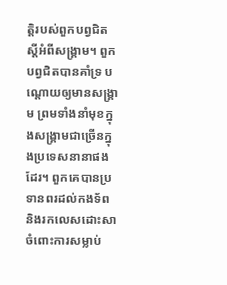ត្ដិរបស់ពួកបព្វជិតស្តីអំពីសង្គ្រាម។ ពួកបព្វជិតបានគាំទ្រ បណ្ដោយឲ្យមានសង្គ្រាម ព្រមទាំងនាំមុខក្នុងសង្គ្រាមជាច្រើនក្នុងប្រទេសនានាផងដែរ។ ពួកគេបានប្រទានពរដល់កងទ័ពនិងរកលេសដោះសាចំពោះការសម្លាប់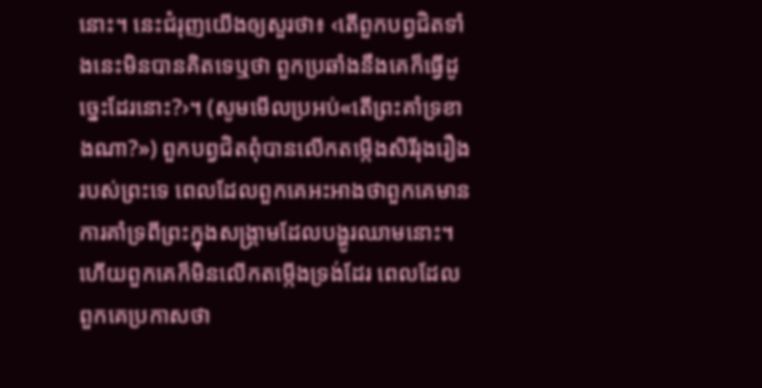នោះ។ នេះជំរុញយើងឲ្យសួរថា៖ ‹តើពួកបព្វជិតទាំងនេះមិនបានគិតទេឬថា ពួកប្រឆាំងនឹងគេក៏ធ្វើដូច្នេះដែរនោះ?›។ (សូមមើលប្រអប់«តើព្រះគាំទ្រខាងណា?») ពួកបព្វជិតពុំបានលើកតម្កើងសិរីរុងរឿងរបស់ព្រះទេ ពេលដែលពួកគេអះអាងថាពួកគេមានការគាំទ្រពីព្រះក្នុងសង្គ្រាមដែលបង្ហូរឈាមនោះ។ ហើយពួកគេក៏មិនលើកតម្កើងទ្រង់ដែរ ពេលដែលពួកគេប្រកាសថា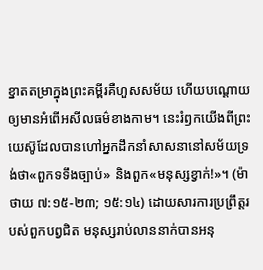ខ្នាតតម្រាក្នុងព្រះគម្ពីរគឺហួសសម័យ ហើយបណ្ដោយឲ្យមានអំពើអសីលធម៌ខាងកាម។ នេះរំឭកយើងពីព្រះយេស៊ូដែលបានហៅអ្នកដឹកនាំសាសនានៅសម័យទ្រង់ថា«ពួកទទឹងច្បាប់» និងពួក«មនុស្សខ្វាក់!»។ (ម៉ាថាយ ៧:១៥-២៣; ១៥:១៤) ដោយសារការប្រព្រឹត្តរបស់ពួកបព្វជិត មនុស្សរាប់លាននាក់បានអនុ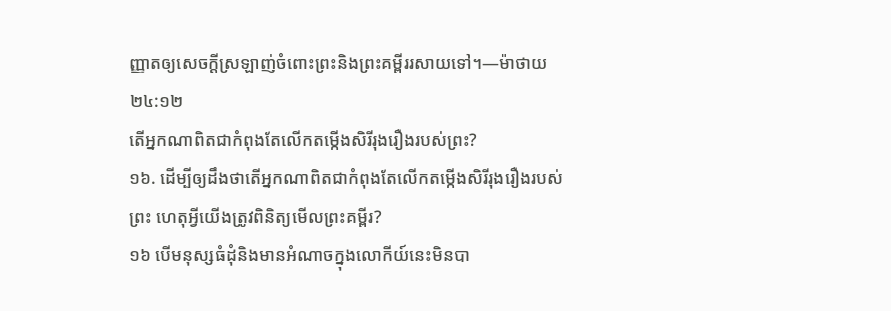ញ្ញាតឲ្យសេចក្ដីស្រឡាញ់ចំពោះព្រះនិងព្រះគម្ពីររសាយទៅ។—ម៉ាថាយ ២៤:១២
តើអ្នកណាពិតជាកំពុងតែលើកតម្កើងសិរីរុងរឿងរបស់ព្រះ?
១៦. ដើម្បីឲ្យដឹងថាតើអ្នកណាពិតជាកំពុងតែលើកតម្កើងសិរីរុងរឿងរបស់ព្រះ ហេតុអ្វីយើងត្រូវពិនិត្យមើលព្រះគម្ពីរ?
១៦ បើមនុស្សធំដុំនិងមានអំណាចក្នុងលោកីយ៍នេះមិនបា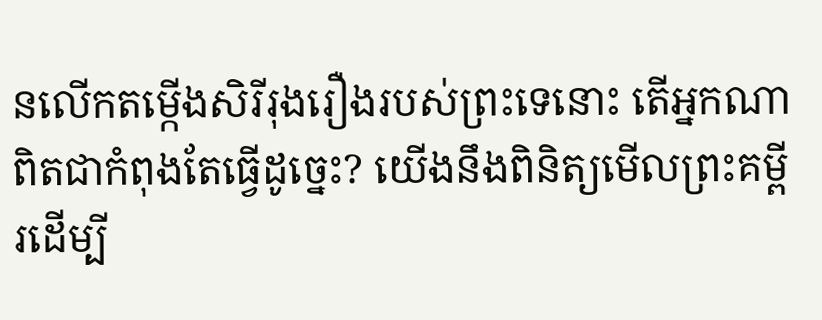នលើកតម្កើងសិរីរុងរឿងរបស់ព្រះទេនោះ តើអ្នកណាពិតជាកំពុងតែធ្វើដូច្នេះ? យើងនឹងពិនិត្យមើលព្រះគម្ពីរដើម្បី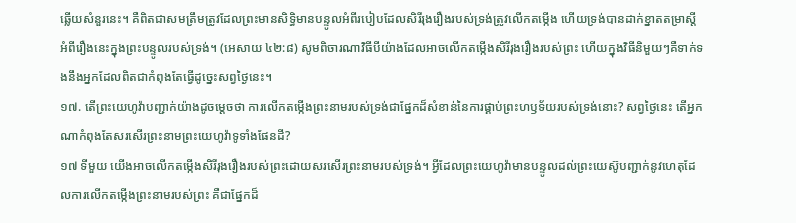ឆ្លើយសំនួរនេះ។ គឺពិតជាសមត្រឹមត្រូវដែលព្រះមានសិទ្ធិមានបន្ទូលអំពីរបៀបដែលសិរីរុងរឿងរបស់ទ្រង់ត្រូវលើកតម្កើង ហើយទ្រង់បានដាក់ខ្នាតតម្រាស្តីអំពីរឿងនេះក្នុងព្រះបន្ទូលរបស់ទ្រង់។ (អេសាយ ៤២:៨) សូមពិចារណាវិធីបីយ៉ាងដែលអាចលើកតម្កើងសិរីរុងរឿងរបស់ព្រះ ហើយក្នុងវិធីនិមួយៗគឺទាក់ទងនឹងអ្នកដែលពិតជាកំពុងតែធ្វើដូច្នេះសព្វថ្ងៃនេះ។
១៧. តើព្រះយេហូវ៉ាបញ្ជាក់យ៉ាងដូចម្ដេចថា ការលើកតម្កើងព្រះនាមរបស់ទ្រង់ជាផ្នែកដ៏សំខាន់នៃការផ្គាប់ព្រះហឫទ័យរបស់ទ្រង់នោះ? សព្វថ្ងៃនេះ តើអ្នកណាកំពុងតែសរសើរព្រះនាមព្រះយេហូវ៉ាទូទាំងផែនដី?
១៧ ទីមួយ យើងអាចលើកតម្កើងសិរីរុងរឿងរបស់ព្រះដោយសរសើរព្រះនាមរបស់ទ្រង់។ អ្វីដែលព្រះយេហូវ៉ាមានបន្ទូលដល់ព្រះយេស៊ូបញ្ជាក់នូវហេតុដែលការលើកតម្កើងព្រះនាមរបស់ព្រះ គឺជាផ្នែកដ៏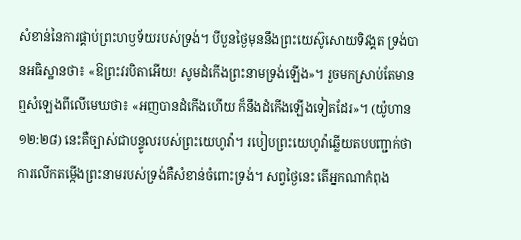សំខាន់នៃការផ្គាប់ព្រះហឫទ័យរបស់ទ្រង់។ បីបួនថ្ងៃមុននឹងព្រះយេស៊ូសោយទិវង្គត ទ្រង់បានអធិស្ឋានថា៖ «ឱព្រះវរបិតាអើយ! សូមដំកើងព្រះនាមទ្រង់ឡើង»។ រួចមកស្រាប់តែមានឮសំឡេងពីលើមេឃថា៖ «អញបានដំកើងហើយ ក៏នឹងដំកើងឡើងទៀតដែរ»។ (យ៉ូហាន ១២:២៨) នេះគឺច្បាស់ជាបន្ទូលរបស់ព្រះយេហូវ៉ា។ របៀបព្រះយេហូវ៉ាឆ្លើយតបបញ្ជាក់ថា ការលើកតម្កើងព្រះនាមរបស់ទ្រង់គឺសំខាន់ចំពោះទ្រង់។ សព្វថ្ងៃនេះ តើអ្នកណាកំពុង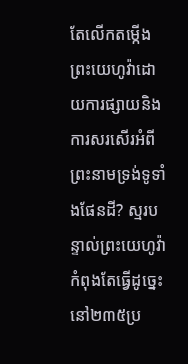តែលើកតម្កើងព្រះយេហូវ៉ាដោយការផ្សាយនិងការសរសើរអំពីព្រះនាមទ្រង់ទូទាំងផែនដី? ស្មរបន្ទាល់ព្រះយេហូវ៉ាកំពុងតែធ្វើដូច្នេះនៅ២៣៥ប្រ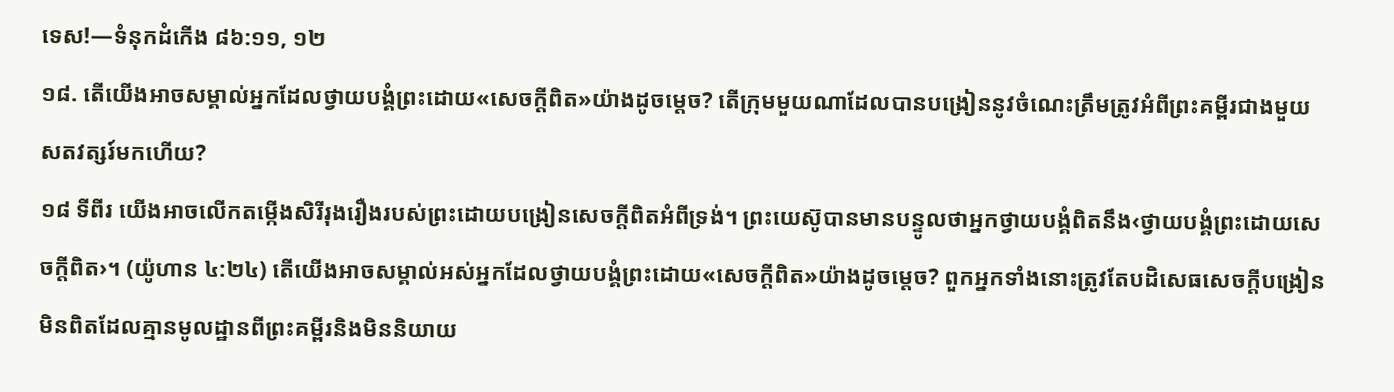ទេស!—ទំនុកដំកើង ៨៦:១១, ១២
១៨. តើយើងអាចសម្គាល់អ្នកដែលថ្វាយបង្គំព្រះដោយ«សេចក្ដីពិត»យ៉ាងដូចម្ដេច? តើក្រុមមួយណាដែលបានបង្រៀននូវចំណេះត្រឹមត្រូវអំពីព្រះគម្ពីរជាងមួយសតវត្សរ៍មកហើយ?
១៨ ទីពីរ យើងអាចលើកតម្កើងសិរីរុងរឿងរបស់ព្រះដោយបង្រៀនសេចក្ដីពិតអំពីទ្រង់។ ព្រះយេស៊ូបានមានបន្ទូលថាអ្នកថ្វាយបង្គំពិតនឹង‹ថ្វាយបង្គំព្រះដោយសេចក្ដីពិត›។ (យ៉ូហាន ៤:២៤) តើយើងអាចសម្គាល់អស់អ្នកដែលថ្វាយបង្គំព្រះដោយ«សេចក្ដីពិត»យ៉ាងដូចម្ដេច? ពួកអ្នកទាំងនោះត្រូវតែបដិសេធសេចក្ដីបង្រៀនមិនពិតដែលគ្មានមូលដ្ឋានពីព្រះគម្ពីរនិងមិននិយាយ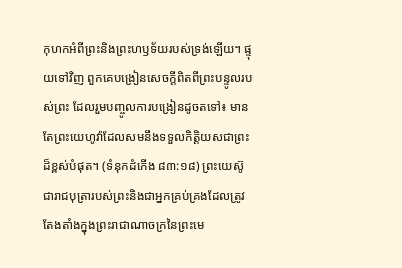កុហកអំពីព្រះនិងព្រះហឫទ័យរបស់ទ្រង់ឡើយ។ ផ្ទុយទៅវិញ ពួកគេបង្រៀនសេចក្ដីពិតពីព្រះបន្ទូលរបស់ព្រះ ដែលរួមបញ្ចូលការបង្រៀនដូចតទៅ៖ មានតែព្រះយេហូវ៉ាដែលសមនឹងទទួលកិត្ដិយសជាព្រះដ៏ខ្ពស់បំផុត។ (ទំនុកដំកើង ៨៣:១៨) ព្រះយេស៊ូជារាជបុត្រារបស់ព្រះនិងជាអ្នកគ្រប់គ្រងដែលត្រូវតែងតាំងក្នុងព្រះរាជាណាចក្រនៃព្រះមេ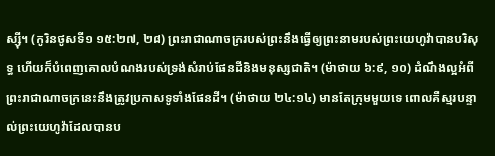ស្ស៊ី។ (កូរិនថូសទី១ ១៥:២៧, ២៨) ព្រះរាជាណាចក្ររបស់ព្រះនឹងធ្វើឲ្យព្រះនាមរបស់ព្រះយេហូវ៉ាបានបរិសុទ្ធ ហើយក៏បំពេញគោលបំណងរបស់ទ្រង់សំរាប់ផែនដីនិងមនុស្សជាតិ។ (ម៉ាថាយ ៦:៩, ១០) ដំណឹងល្អអំពីព្រះរាជាណាចក្រនេះនឹងត្រូវប្រកាសទូទាំងផែនដី។ (ម៉ាថាយ ២៤:១៤) មានតែក្រុមមួយទេ ពោលគឺស្មរបន្ទាល់ព្រះយេហូវ៉ាដែលបានប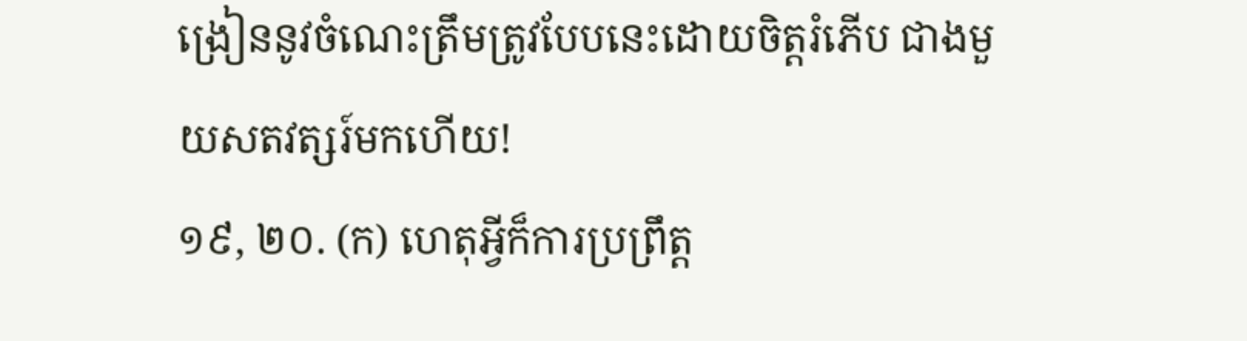ង្រៀននូវចំណេះត្រឹមត្រូវបែបនេះដោយចិត្តរំភើប ជាងមួយសតវត្សរ៍មកហើយ!
១៩, ២០. (ក) ហេតុអ្វីក៏ការប្រព្រឹត្ត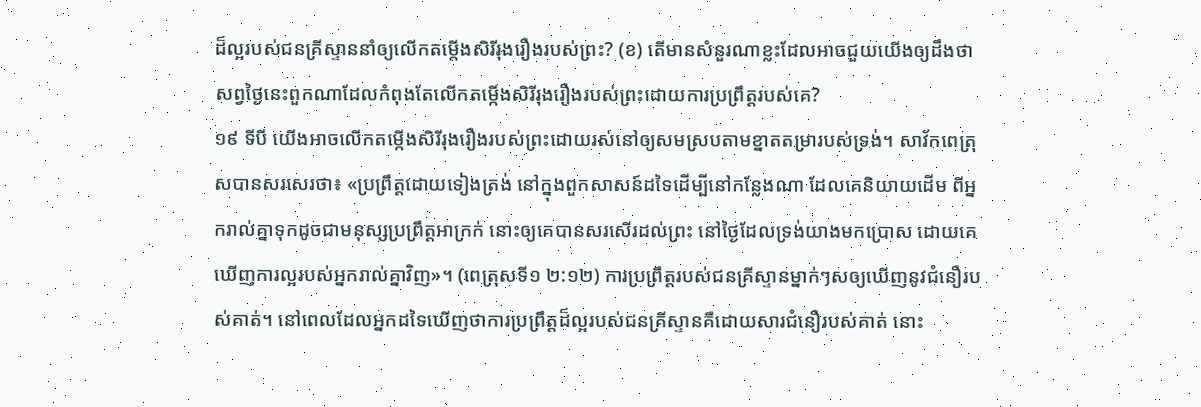ដ៏ល្អរបស់ជនគ្រីស្ទាននាំឲ្យលើកតម្កើងសិរីរុងរឿងរបស់ព្រះ? (ខ) តើមានសំនួរណាខ្លះដែលអាចជួយយើងឲ្យដឹងថា សព្វថ្ងៃនេះពួកណាដែលកំពុងតែលើកតម្កើងសិរីរុងរឿងរបស់ព្រះដោយការប្រព្រឹត្តរបស់គេ?
១៩ ទីបី យើងអាចលើកតម្កើងសិរីរុងរឿងរបស់ព្រះដោយរស់នៅឲ្យសមស្របតាមខ្នាតតម្រារបស់ទ្រង់។ សាវ័កពេត្រុសបានសរសេរថា៖ «ប្រព្រឹត្តដោយទៀងត្រង់ នៅក្នុងពួកសាសន៍ដទៃដើម្បីនៅកន្លែងណា ដែលគេនិយាយដើម ពីអ្នករាល់គ្នាទុកដូចជាមនុស្សប្រព្រឹត្តអាក្រក់ នោះឲ្យគេបានសរសើរដល់ព្រះ នៅថ្ងៃដែលទ្រង់យាងមកប្រោស ដោយគេឃើញការល្អរបស់អ្នករាល់គ្នាវិញ»។ (ពេត្រុសទី១ ២:១២) ការប្រព្រឹត្តរបស់ជនគ្រីស្ទានម្នាក់ៗសឲ្យឃើញនូវជំនឿរបស់គាត់។ នៅពេលដែលអ្នកដទៃឃើញថាការប្រព្រឹត្តដ៏ល្អរបស់ជនគ្រីស្ទានគឺដោយសារជំនឿរបស់គាត់ នោះ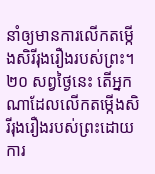នាំឲ្យមានការលើកតម្កើងសិរីរុងរឿងរបស់ព្រះ។
២០ សព្វថ្ងៃនេះ តើអ្នកណាដែលលើកតម្កើងសិរីរុងរឿងរបស់ព្រះដោយការ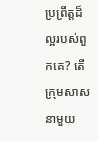ប្រព្រឹត្តដ៏ល្អរបស់ពួកគេ? តើក្រុមសាសនាមួយ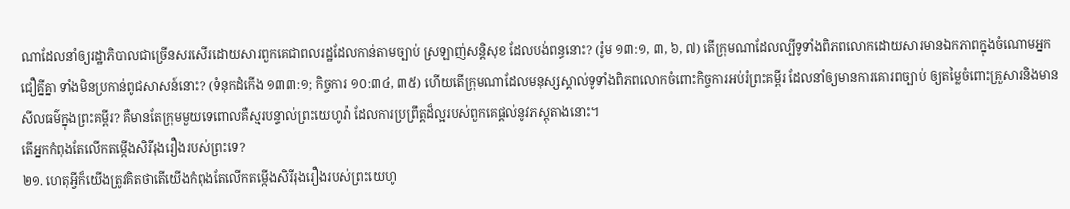ណាដែលនាំឲ្យរដ្ឋាភិបាលជាច្រើនសរសើរដោយសារពួកគេជាពលរដ្ឋដែលកាន់តាមច្បាប់ ស្រឡាញ់សន្ដិសុខ ដែលបង់ពន្ធនោះ? (រ៉ូម ១៣:១, ៣, ៦, ៧) តើក្រុមណាដែលល្បីទូទាំងពិភពលោកដោយសារមានឯកភាពក្នុងចំណោមអ្នកជឿគ្នីគ្នា ទាំងមិនប្រកាន់ពូជសាសន៍នោះ? (ទំនុកដំកើង ១៣៣:១; កិច្ចការ ១០:៣៤, ៣៥) ហើយតើក្រុមណាដែលមនុស្សស្គាល់ទូទាំងពិភពលោកចំពោះកិច្ចការអប់រំព្រះគម្ពីរ ដែលនាំឲ្យមានការគោរពច្បាប់ ឲ្យតម្លៃចំពោះគ្រួសារនិងមានសីលធម៌ក្នុងព្រះគម្ពីរ? គឺមានតែក្រុមមួយទេពោលគឺស្មរបន្ទាល់ព្រះយេហូវ៉ា ដែលការប្រព្រឹត្តដ៏ល្អរបស់ពួកគេផ្ដល់នូវភស្តុតាងនោះ។
តើអ្នកកំពុងតែលើកតម្កើងសិរីរុងរឿងរបស់ព្រះទេ?
២១. ហេតុអ្វីក៏យើងត្រូវគិតថាតើយើងកំពុងតែលើកតម្កើងសិរីរុងរឿងរបស់ព្រះយេហូ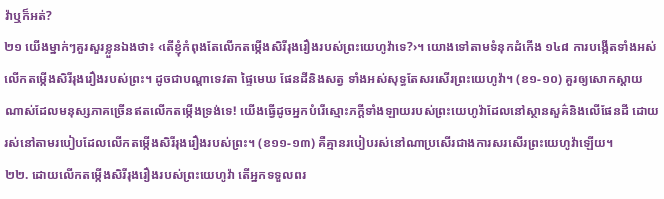វ៉ាឬក៏អត់?
២១ យើងម្នាក់ៗគួរសួរខ្លួនឯងថា៖ ‹តើខ្ញុំកំពុងតែលើកតម្កើងសិរីរុងរឿងរបស់ព្រះយេហូវ៉ាទេ?›។ យោងទៅតាមទំនុកដំកើង ១៤៨ ការបង្កើតទាំងអស់លើកតម្កើងសិរីរុងរឿងរបស់ព្រះ។ ដូចជាបណ្ដាទេវតា ផ្ទៃមេឃ ផែនដីនិងសត្វ ទាំងអស់សុទ្ធតែសរសើរព្រះយេហូវ៉ា។ (ខ១-១០) គួរឲ្យសោកស្ដាយណាស់ដែលមនុស្សភាគច្រើនឥតលើកតម្កើងទ្រង់ទេ! យើងធ្វើដូចអ្នកបំរើស្មោះភក្ដីទាំងឡាយរបស់ព្រះយេហូវ៉ាដែលនៅស្ថានសួគ៌និងលើផែនដី ដោយរស់នៅតាមរបៀបដែលលើកតម្កើងសិរីរុងរឿងរបស់ព្រះ។ (ខ១១-១៣) គឺគ្មានរបៀបរស់នៅណាប្រសើរជាងការសរសើរព្រះយេហូវ៉ាឡើយ។
២២. ដោយលើកតម្កើងសិរីរុងរឿងរបស់ព្រះយេហូវ៉ា តើអ្នកទទួលពរ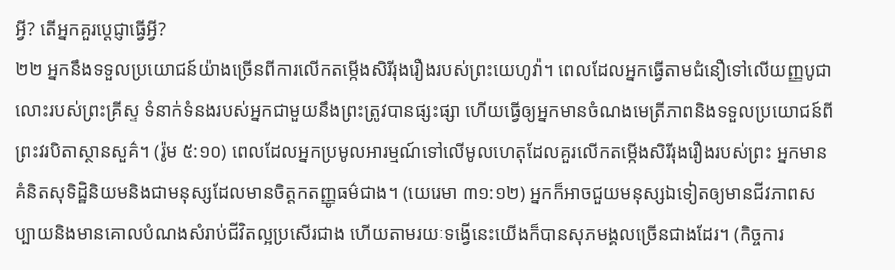អ្វី? តើអ្នកគួរប្ដេជ្ញាធ្វើអ្វី?
២២ អ្នកនឹងទទួលប្រយោជន៍យ៉ាងច្រើនពីការលើកតម្កើងសិរីរុងរឿងរបស់ព្រះយេហូវ៉ា។ ពេលដែលអ្នកធ្វើតាមជំនឿទៅលើយញ្ញបូជាលោះរបស់ព្រះគ្រីស្ទ ទំនាក់ទំនងរបស់អ្នកជាមួយនឹងព្រះត្រូវបានផ្សះផ្សា ហើយធ្វើឲ្យអ្នកមានចំណងមេត្រីភាពនិងទទួលប្រយោជន៍ពីព្រះវរបិតាស្ថានសួគ៌។ (រ៉ូម ៥:១០) ពេលដែលអ្នកប្រមូលអារម្មណ៍ទៅលើមូលហេតុដែលគួរលើកតម្កើងសិរីរុងរឿងរបស់ព្រះ អ្នកមានគំនិតសុទិដ្ឋិនិយមនិងជាមនុស្សដែលមានចិត្តកតញ្ញូធម៌ជាង។ (យេរេមា ៣១:១២) អ្នកក៏អាចជួយមនុស្សឯទៀតឲ្យមានជីវភាពសប្បាយនិងមានគោលបំណងសំរាប់ជីវិតល្អប្រសើរជាង ហើយតាមរយៈទង្វើនេះយើងក៏បានសុភមង្គលច្រើនជាងដែរ។ (កិច្ចការ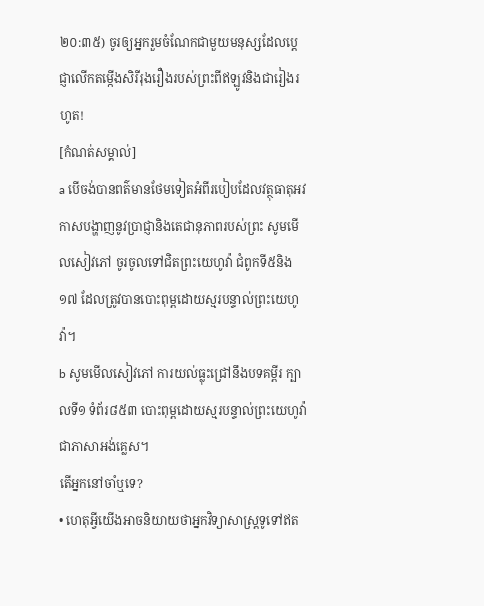២០:៣៥) ចូរឲ្យអ្នករួមចំណែកជាមួយមនុស្សដែលប្ដេជ្ញាលើកតម្កើងសិរីរុងរឿងរបស់ព្រះពីឥឡូវនិងជារៀងរហូត!
[កំណត់សម្គាល់]
a បើចង់បានពត៌មានថែមទៀតអំពីរបៀបដែលវត្ថុធាតុអវកាសបង្ហាញនូវប្រាជ្ញានិងតេជានុភាពរបស់ព្រះ សូមមើលសៀវភៅ ចូរចូលទៅជិតព្រះយេហូវ៉ា ជំពូកទី៥និង១៧ ដែលត្រូវបានបោះពុម្ពដោយស្មរបន្ទាល់ព្រះយេហូវ៉ា។
b សូមមើលសៀវភៅ ការយល់ធ្លុះជ្រៅនឹងបទគម្ពីរ ក្បាលទី១ ទំព័រ៨៥៣ បោះពុម្ពដោយស្មរបន្ទាល់ព្រះយេហូវ៉ាជាភាសាអង់គ្លេស។
តើអ្នកនៅចាំឬទេ?
• ហេតុអ្វីយើងអាចនិយាយថាអ្នកវិទ្យាសាស្ត្រទូទៅឥត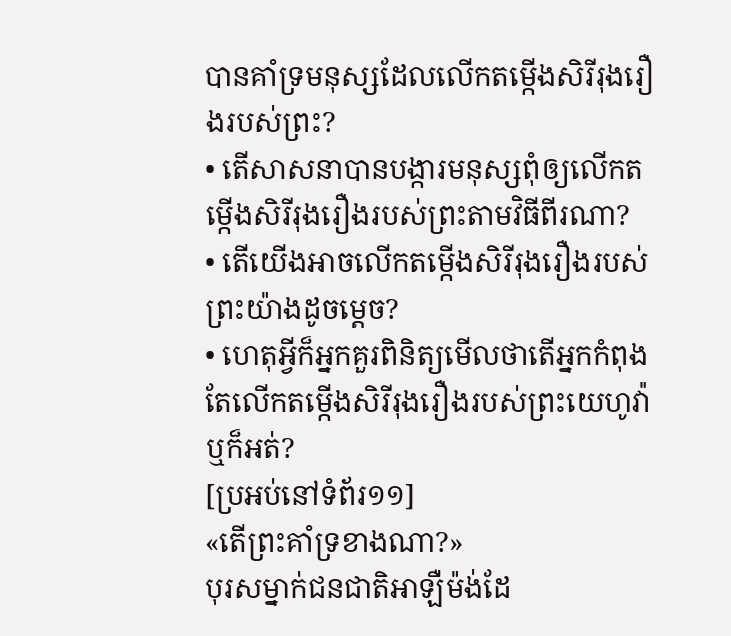បានគាំទ្រមនុស្សដែលលើកតម្កើងសិរីរុងរឿងរបស់ព្រះ?
• តើសាសនាបានបង្ការមនុស្សពុំឲ្យលើកតម្កើងសិរីរុងរឿងរបស់ព្រះតាមវិធីពីរណា?
• តើយើងអាចលើកតម្កើងសិរីរុងរឿងរបស់ព្រះយ៉ាងដូចម្ដេច?
• ហេតុអ្វីក៏អ្នកគួរពិនិត្យមើលថាតើអ្នកកំពុងតែលើកតម្កើងសិរីរុងរឿងរបស់ព្រះយេហូវ៉ាឬក៏អត់?
[ប្រអប់នៅទំព័រ១១]
«តើព្រះគាំទ្រខាងណា?»
បុរសម្នាក់ជនជាតិអាឡឺម៉ង់ដែ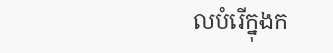លបំរើក្នុងក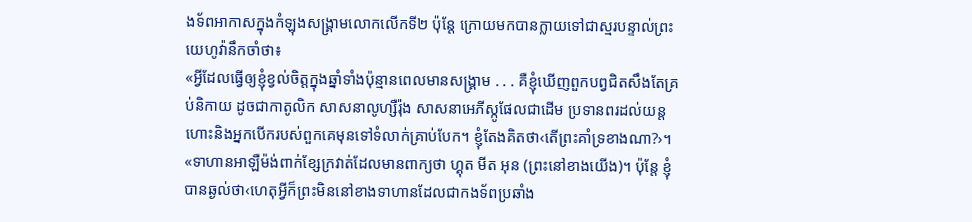ងទ័ពអាកាសក្នុងកំឡុងសង្គ្រាមលោកលើកទី២ ប៉ុន្តែ ក្រោយមកបានក្លាយទៅជាស្មរបន្ទាល់ព្រះយេហូវ៉ានឹកចាំថា៖
«អ្វីដែលធ្វើឲ្យខ្ញុំខ្វល់ចិត្តក្នុងឆ្នាំទាំងប៉ុន្មានពេលមានសង្គ្រាម . . . គឺខ្ញុំឃើញពួកបព្វជិតសឹងតែគ្រប់និកាយ ដូចជាកាតូលិក សាសនាលូហ្សឺរ៉ុង សាសនាអេភីស្កូផែលជាដើម ប្រទានពរដល់យន្តហោះនិងអ្នកបើករបស់ពួកគេមុនទៅទំលាក់គ្រាប់បែក។ ខ្ញុំតែងគិតថា‹តើព្រះគាំទ្រខាងណា?›។
«ទាហានអាឡឺម៉ង់ពាក់ខ្សែក្រវាត់ដែលមានពាក្យថា ហ្គុត មីត អុន (ព្រះនៅខាងយើង)។ ប៉ុន្តែ ខ្ញុំបានឆ្ងល់ថា‹ហេតុអ្វីក៏ព្រះមិននៅខាងទាហានដែលជាកងទ័ពប្រឆាំង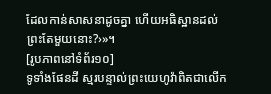ដែលកាន់សាសនាដូចគ្នា ហើយអធិស្ឋានដល់ព្រះតែមួយនោះ?›»។
[រូបភាពនៅទំព័រ១០]
ទូទាំងផែនដី ស្មរបន្ទាល់ព្រះយេហូវ៉ាពិតជាលើក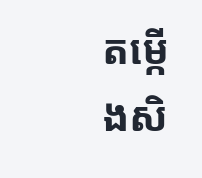តម្កើងសិ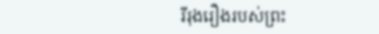រីរុងរឿងរបស់ព្រះ